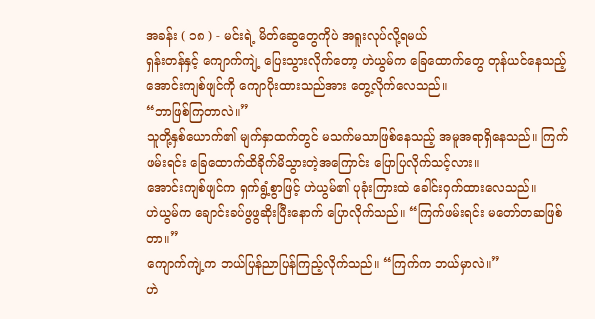အခန်း ( ၁၈ ) - မင်းရဲ့ မိတ်ဆွေတွေကိုပဲ အရူးလုပ်လို့ရမယ်
ရှန်းတန်နှင့် ကျောက်ကျဲ့ ပြေးသွားလိုက်တော့ ဟဲယွမ်က ခြေထောက်တွေ တုန်ယင်နေသည့် အောင်းကျစ်ဖျင်ကို ကျောပိုးထားသည်အား တွေ့လိုက်လေသည်။
“ဘာဖြစ်ကြတာလဲ။”
သူတို့နှစ်ယောက်၏ မျက်နှာထက်တွင် မသက်မသာဖြစ်နေသည့် အမူအရာရှိနေသည်။ ကြက်ဖမ်းရင်း ခြေထောက်ထိခိုက်မိသွားတဲ့အကြောင်း ပြောပြလိုက်သင့်လား။
အောင်းကျစ်ဖျင်က ရှက်ရွံ့စွာဖြင့် ဟဲယွမ်၏ ပုခုံးကြားထဲ ခေါင်းဝှက်ထားလေသည်။
ဟဲယွမ်က ချောင်းခပ်ဖွဖွဆိုးပြီးနောက် ပြောလိုက်သည်။ “ကြက်ဖမ်းရင်း မတော်တဆဖြစ်တာ။”
ကျောက်ကျဲ့က ဘယ်ပြန်ညာပြန်ကြည့်လိုက်သည်။ “ကြက်က ဘယ်မှာလဲ။”
ဟဲ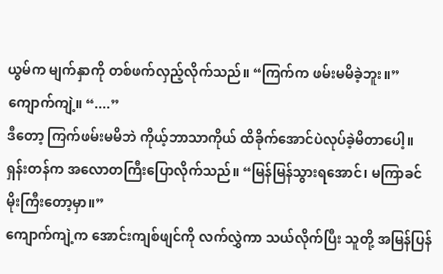ယွမ်က မျက်နှာကို တစ်ဖက်လှည့်လိုက်သည်။ “ကြက်က ဖမ်းမမိခဲ့ဘူး။”
ကျောက်ကျဲ့။ “....”
ဒီတော့ ကြက်ဖမ်းမမိဘဲ ကိုယ့်ဘာသာကိုယ် ထိခိုက်အောင်ပဲလုပ်ခဲ့မိတာပေါ့။
ရှန်းတန်က အလောတကြီးပြောလိုက်သည်။ “မြန်မြန်သွားရအောင်၊ မကြာခင် မိုးကြီးတော့မှာ။”
ကျောက်ကျဲ့က အောင်းကျစ်ဖျင်ကို လက်လွှဲကာ သယ်လိုက်ပြီး သူတို့ အမြန်ပြန်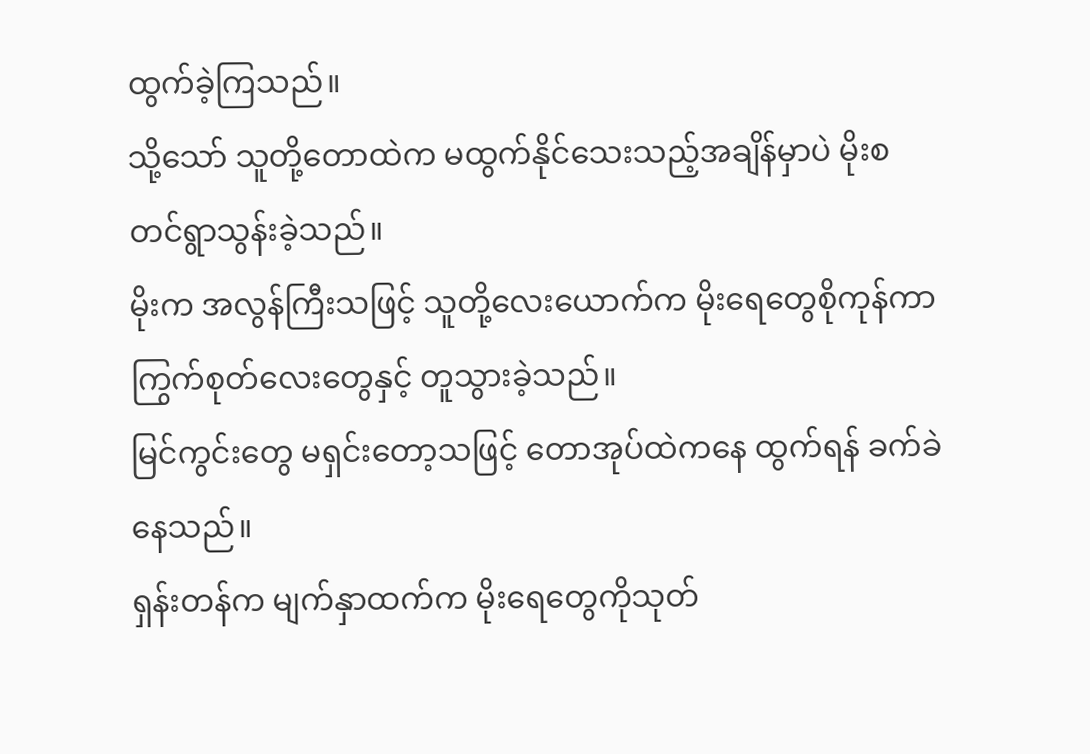ထွက်ခဲ့ကြသည်။
သို့သော် သူတို့တောထဲက မထွက်နိုင်သေးသည့်အချိန်မှာပဲ မိုးစတင်ရွာသွန်းခဲ့သည်။
မိုးက အလွန်ကြီးသဖြင့် သူတို့လေးယောက်က မိုးရေတွေစိုကုန်ကာ ကြွက်စုတ်လေးတွေနှင့် တူသွားခဲ့သည်။
မြင်ကွင်းတွေ မရှင်းတော့သဖြင့် တောအုပ်ထဲကနေ ထွက်ရန် ခက်ခဲနေသည်။
ရှန်းတန်က မျက်နှာထက်က မိုးရေတွေကိုသုတ်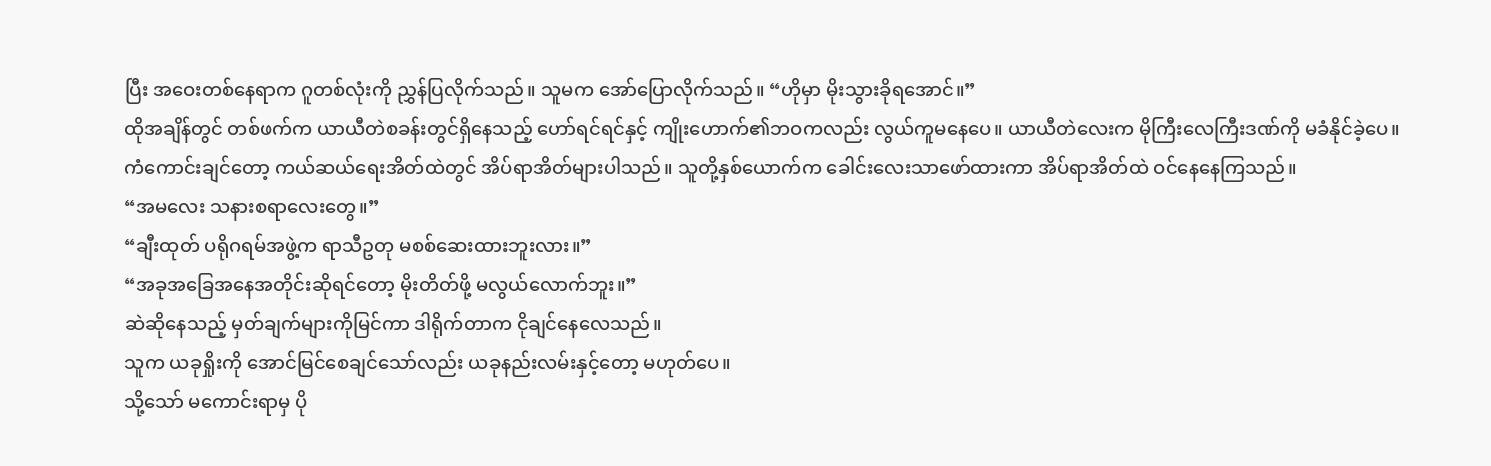ပြီး အဝေးတစ်နေရာက ဂူတစ်လုံးကို ညွှန်ပြလိုက်သည်။ သူမက အော်ပြောလိုက်သည်။ “ဟိုမှာ မိုးသွားခိုရအောင်။”
ထိုအချိန်တွင် တစ်ဖက်က ယာယီတဲစခန်းတွင်ရှိနေသည့် ဟော်ရင်ရင်နှင့် ကျိုးဟောက်၏ဘဝကလည်း လွယ်ကူမနေပေ။ ယာယီတဲလေးက မိုကြီးလေကြီးဒဏ်ကို မခံနိုင်ခဲ့ပေ။
ကံကောင်းချင်တော့ ကယ်ဆယ်ရေးအိတ်ထဲတွင် အိပ်ရာအိတ်များပါသည်။ သူတို့နှစ်ယောက်က ခေါင်းလေးသာဖော်ထားကာ အိပ်ရာအိတ်ထဲ ဝင်နေနေကြသည်။
“အမလေး သနားစရာလေးတွေ။”
“ချီးထုတ် ပရိုဂရမ်အဖွဲ့က ရာသီဥတု မစစ်ဆေးထားဘူးလား။”
“အခုအခြေအနေအတိုင်းဆိုရင်တော့ မိုးတိတ်ဖို့ မလွယ်လောက်ဘူး။”
ဆဲဆိုနေသည့် မှတ်ချက်များကိုမြင်ကာ ဒါရိုက်တာက ငိုချင်နေလေသည်။
သူက ယခုရှိုးကို အောင်မြင်စေချင်သော်လည်း ယခုနည်းလမ်းနှင့်တော့ မဟုတ်ပေ။
သို့သော် မကောင်းရာမှ ပို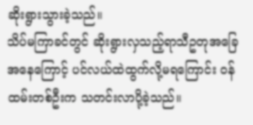ဆိုးရွားသွားခဲ့သည်။
သိပ်မကြာခင်တွင် ဆိုးရွားလှသည့်ရာသီဥတုအခြေအနေကြောင့် ပင်လယ်ထဲထွက်လို့မရကြောင်း ဝန်ထမ်းတစ်ဦးက သတင်းလာပို့ခဲ့သည်။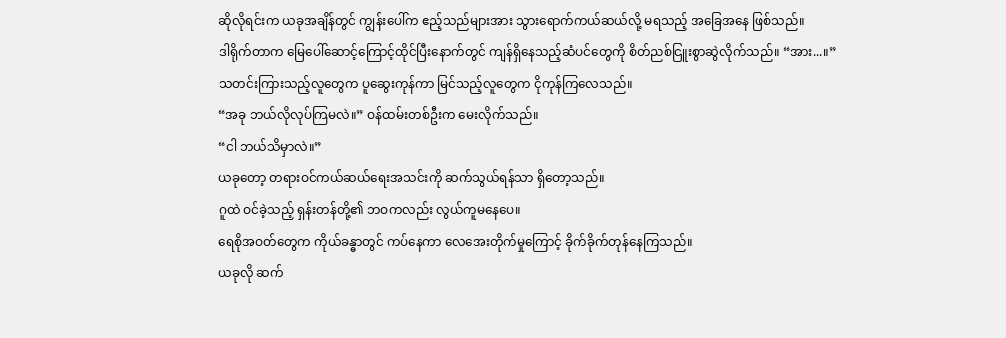ဆိုလိုရင်းက ယခုအချိန်တွင် ကျွန်းပေါ်က ဧည့်သည်များအား သွားရောက်ကယ်ဆယ်လို့ မရသည့် အခြေအနေ ဖြစ်သည်။
ဒါရိုက်တာက မြေပေါ်ဆောင့်ကြောင့်ထိုင်ပြီးနောက်တွင် ကျန်ရှိနေသည့်ဆံပင်တွေကို စိတ်ညစ်ငြူးစွာဆွဲလိုက်သည်။ “အား...။”
သတင်းကြားသည့်လူတွေက ပူဆွေးကုန်ကာ မြင်သည့်လူတွေက ငိုကုန်ကြလေသည်။
“အခု ဘယ်လိုလုပ်ကြမလဲ။” ဝန်ထမ်းတစ်ဦးက မေးလိုက်သည်။
“ငါ ဘယ်သိမှာလဲ။”
ယခုတော့ တရားဝင်ကယ်ဆယ်ရေးအသင်းကို ဆက်သွယ်ရန်သာ ရှိတော့သည်။
ဂူထဲ ဝင်ခဲ့သည့် ရှန်းတန်တို့၏ ဘဝကလည်း လွယ်ကူမနေပေ။
ရေစိုအဝတ်တွေက ကိုယ်ခန္ဓာတွင် ကပ်နေကာ လေအေးတိုက်မှုကြောင့် ခိုက်ခိုက်တုန်နေကြသည်။
ယခုလို ဆက်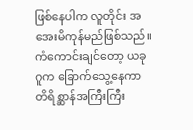ဖြစ်နေပါက လူတိုင်း အအေးမိကုန်မည်ဖြစ်သည်။
ကံကောင်းချင်တော့ ယခုဂူက ခြောက်သွေ့နေကာ တိရိစ္ဆာန်အကြီးကြီး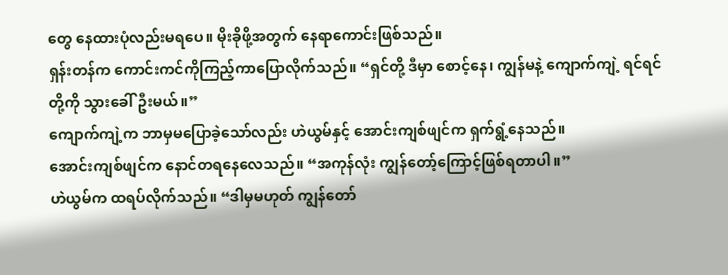တွေ နေထားပုံလည်းမရပေ။ မိုးခိုဖို့အတွက် နေရာကောင်းဖြစ်သည်။
ရှန်းတန်က ကောင်းကင်ကိုကြည့်ကာပြောလိုက်သည်။ “ရှင်တို့ ဒီမှာ စောင့်နေ၊ ကျွန်မနဲ့ ကျောက်ကျဲ့ ရင်ရင်တို့ကို သွားခေါ်ဦးမယ်။”
ကျောက်ကျဲ့က ဘာမှမပြောခဲ့သော်လည်း ဟဲယွမ်နှင့် အောင်းကျစ်ဖျင်က ရှက်ရွံ့နေသည်။
အောင်းကျစ်ဖျင်က နောင်တရနေလေသည်။ “အကုန်လုံး ကျွန်တော့်ကြောင့်ဖြစ်ရတာပါ။”
ဟဲယွမ်က ထရပ်လိုက်သည်။ “ဒါမှမဟုတ် ကျွန်တော်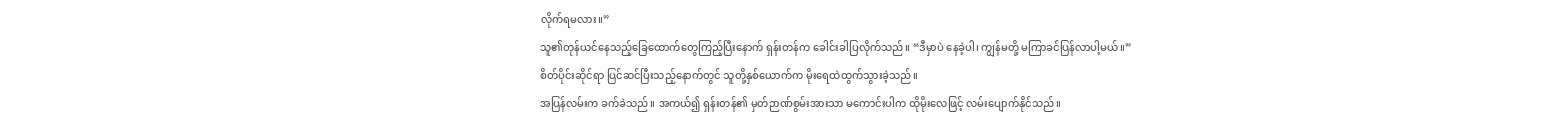လိုက်ရမလား။”
သူ၏တုန်ယင်နေသည့်ခြေထောက်တွေကြည့်ပြီးနောက် ရှန်းတန်က ခေါင်းခါပြလိုက်သည်။ “ဒီမှာပဲ နေခဲ့ပါ၊ ကျွန်မတို့ မကြာခင်ပြန်လာပါ့မယ်။”
စိတ်ပိုင်းဆိုင်ရာ ပြင်ဆင်ပြီးသည့်နောက်တွင် သူတို့နှစ်ယောက်က မိုးရေထဲထွက်သွားခဲ့သည်။
အပြန်လမ်းက ခက်ခဲသည်။ အကယ်၍ ရှန်းတန်၏ မှတ်ဉာဏ်စွမ်းအားသာ မကောင်းပါက ထိုမိုးလေဖြင့် လမ်းပျောက်နိုင်သည်။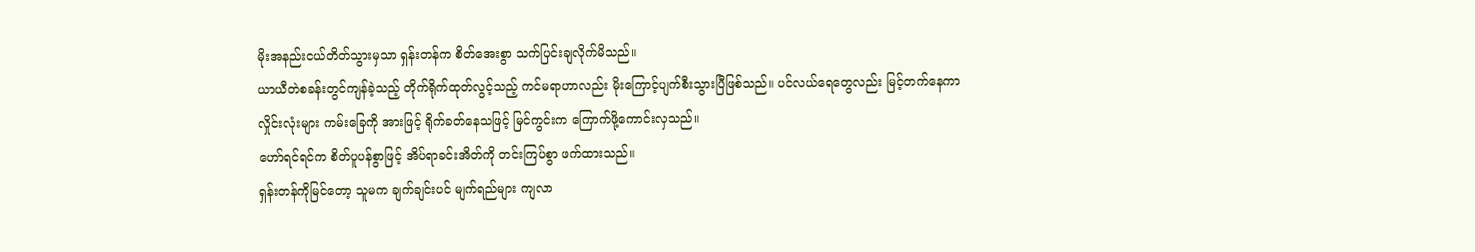မိုးအနည်းငယ်တိတ်သွားမှသာ ရှန်းတန်က စိတ်အေးစွာ သက်ပြင်းချလိုက်မိသည်။
ယာယီတဲစခန်းတွင်ကျန်ခဲ့သည့် တိုက်ရိုက်ထုတ်လွင့်သည့် ကင်မရာဟာလည်း မိုးကြောင့်ပျက်စီးသွားပြီဖြစ်သည်။ ပင်လယ်ရေတွေလည်း မြင့်တက်နေကာ လှိုင်းလုံးများ ကမ်းခြေကို အားဖြင့် ရိုက်ခတ်နေသဖြင့် မြင်ကွင်းက ကြောက်ဖို့ကောင်းလှသည်။
ဟော်ရင်ရင်က စိတ်ပူပန်စွာဖြင့် အိပ်ရာခင်းအိတ်ကို တင်းကြပ်စွာ ဖက်ထားသည်။
ရှန်းတန်ကိုမြင်တော့ သူမက ချက်ချင်းပင် မျက်ရည်များ ကျလာ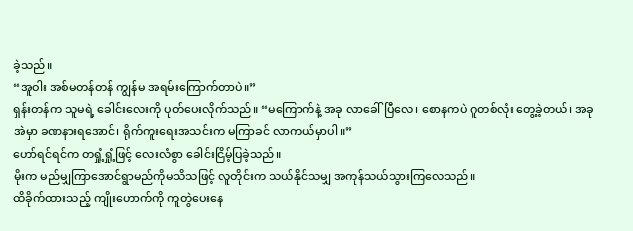ခဲ့သည်။
“အူဝါး အစ်မတန်တန် ကျွန်မ အရမ်းကြောက်တာပဲ။”
ရှန်းတန်က သူမရဲ့ ခေါင်းလေးကို ပုတ်ပေးလိုက်သည်။ “မကြောက်နဲ့ အခု လာခေါ်ပြီလေ၊ စောနကပဲ ဂူတစ်လုံး တွေ့ခဲ့တယ်၊ အခု အဲမှာ ခဏနားရအောင်၊ ရိုက်ကူးရေးအသင်းက မကြာခင် လာကယ်မှာပါ။”
ဟော်ရင်ရင်က တရှုံ့ရှုံ့ဖြင့် လေးလံစွာ ခေါင်းငြိမ့်ပြခဲ့သည်။
မိုးက မည်မျှကြာအောင်ရွာမည်ကိုမသိသဖြင့် လူတိုင်းက သယ်နိုင်သမျှ အကုန်သယ်သွားကြလေသည်။
ထိခိုက်ထားသည့် ကျိုးဟောက်ကို ကူတွဲပေးနေ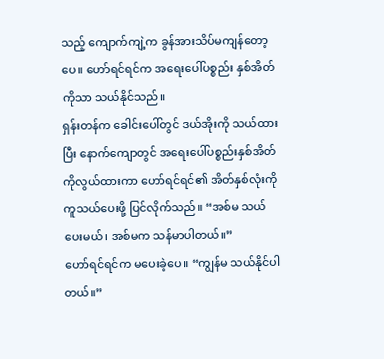သည့် ကျောက်ကျဲ့က ခွန်အားသိပ်မကျန်တော့ပေ။ ဟော်ရင်ရင်က အရေးပေါ်ပစ္စည်း နှစ်အိတ်ကိုသာ သယ်နိုင်သည်။
ရှန်းတန်က ခေါင်းပေါ်တွင် ဒယ်အိုးကို သယ်ထားပြီး နောက်ကျောတွင် အရေးပေါ်ပစ္စည်းနှစ်အိတ်ကိုလွယ်ထားကာ ဟော်ရင်ရင်၏ အိတ်နှစ်လုံးကို ကူသယ်ပေးဖို့ ပြင်လိုက်သည်။ “အစ်မ သယ်ပေးမယ်၊ အစ်မက သန်မာပါတယ်။”
ဟော်ရင်ရင်က မပေးခဲ့ပေ။ “ကျွန်မ သယ်နိုင်ပါတယ်။”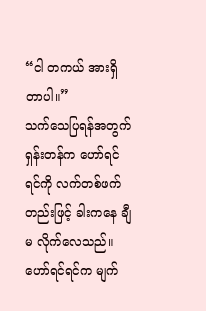“ငါ တကယ် အားရှိတာပါ။”
သက်သေပြရန်အတွက် ရှန်းတန်က ဟော်ရင်ရင်ကို လက်တစ်ဖက်တည်းဖြင့် ခါးကနေ ချီမ လိုက်လေသည်။
ဟော်ရင်ရင်က မျက်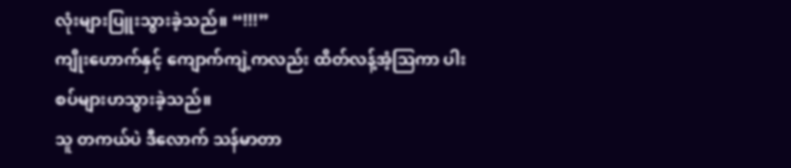လုံးများပြူးသွားခဲ့သည်။ “!!!”
ကျိုးဟောက်နှင့် ကျောက်ကျဲ့ကလည်း ထိတ်လန့်အံ့ဩကာ ပါးစပ်များဟသွားခဲ့သည်။
သူ တကယ်ပဲ ဒီလောက် သန်မာတာ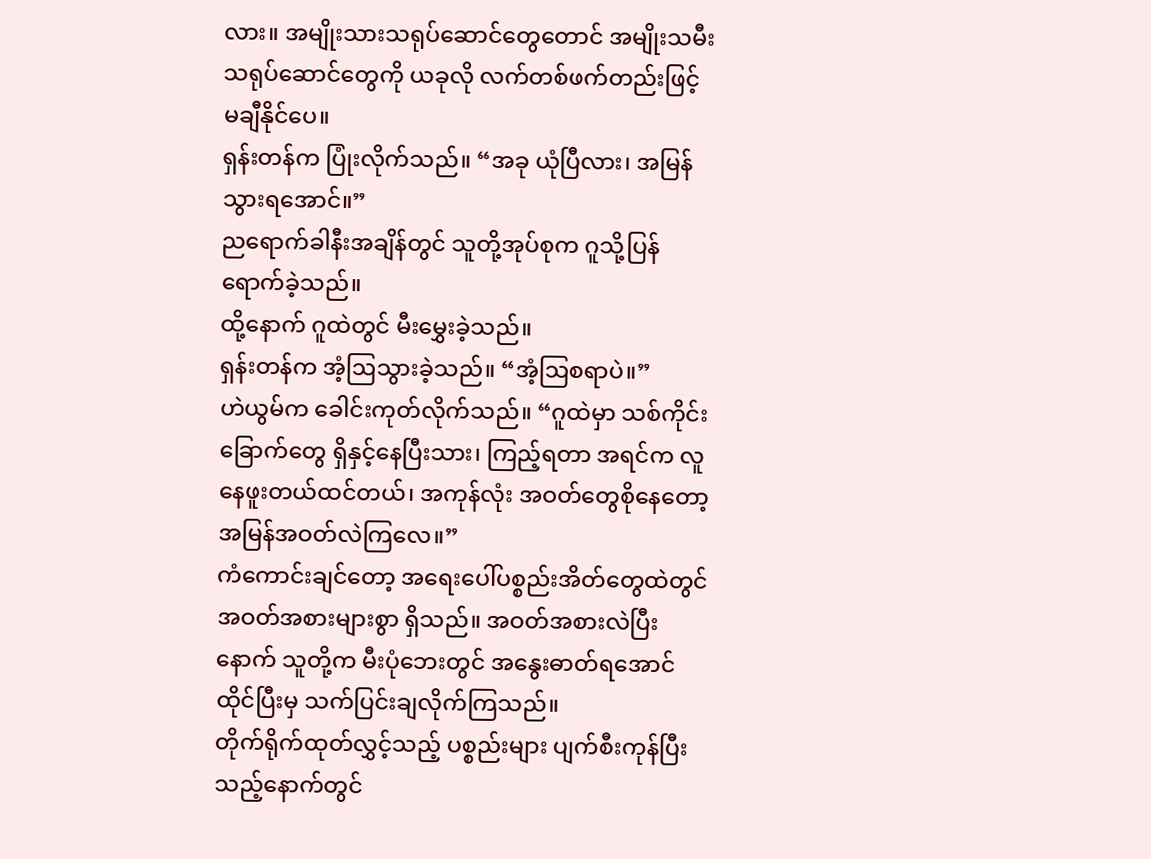လား။ အမျိုးသားသရုပ်ဆောင်တွေတောင် အမျိုးသမီးသရုပ်ဆောင်တွေကို ယခုလို လက်တစ်ဖက်တည်းဖြင့် မချီနိုင်ပေ။
ရှန်းတန်က ပြုံးလိုက်သည်။ “အခု ယုံပြီလား၊ အမြန်သွားရအောင်။”
ညရောက်ခါနီးအချိန်တွင် သူတို့အုပ်စုက ဂူသို့ပြန်ရောက်ခဲ့သည်။
ထို့နောက် ဂူထဲတွင် မီးမွှေးခဲ့သည်။
ရှန်းတန်က အံ့ဩသွားခဲ့သည်။ “အံ့ဩစရာပဲ။”
ဟဲယွမ်က ခေါင်းကုတ်လိုက်သည်။ “ဂူထဲမှာ သစ်ကိုင်းခြောက်တွေ ရှိနှင့်နေပြီးသား၊ ကြည့်ရတာ အရင်က လူနေဖူးတယ်ထင်တယ်၊ အကုန်လုံး အဝတ်တွေစိုနေတော့ အမြန်အဝတ်လဲကြလေ။”
ကံကောင်းချင်တော့ အရေးပေါ်ပစ္စည်းအိတ်တွေထဲတွင် အဝတ်အစားများစွာ ရှိသည်။ အဝတ်အစားလဲပြီးနောက် သူတို့က မီးပုံဘေးတွင် အနွေးဓာတ်ရအောင် ထိုင်ပြီးမှ သက်ပြင်းချလိုက်ကြသည်။
တိုက်ရိုက်ထုတ်လွှင့်သည့် ပစ္စည်းများ ပျက်စီးကုန်ပြီးသည့်နောက်တွင်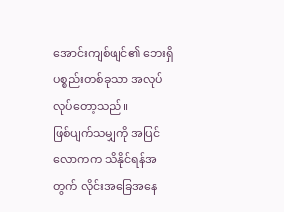အောင်းကျစ်ဖျင်၏ ဘေးရှိ ပစ္စည်းတစ်ခုသာ အလုပ်လုပ်တော့သည်။
ဖြစ်ပျက်သမျှကို အပြင်လောကက သိနိုင်ရန်အတွက် လိုင်းအခြေအနေ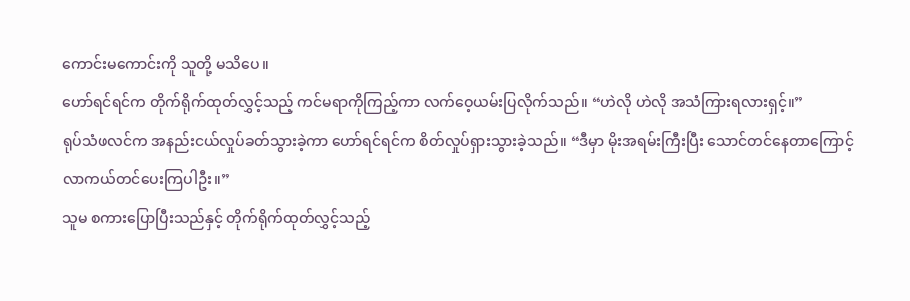ကောင်းမကောင်းကို သူတို့ မသိပေ။
ဟော်ရင်ရင်က တိုက်ရိုက်ထုတ်လွှင့်သည့် ကင်မရာကိုကြည့်ကာ လက်ဝေ့ယမ်းပြလိုက်သည်။ “ဟဲလို ဟဲလို အသံကြားရလားရှင့်။”
ရုပ်သံဖလင်က အနည်းငယ်လှုပ်ခတ်သွားခဲ့ကာ ဟော်ရင်ရင်က စိတ်လှုပ်ရှားသွားခဲ့သည်။ “ဒီမှာ မိုးအရမ်းကြီးပြီး သောင်တင်နေတာကြောင့် လာကယ်တင်ပေးကြပါဦး။”
သူမ စကားပြောပြီးသည်နှင့် တိုက်ရိုက်ထုတ်လွှင့်သည့်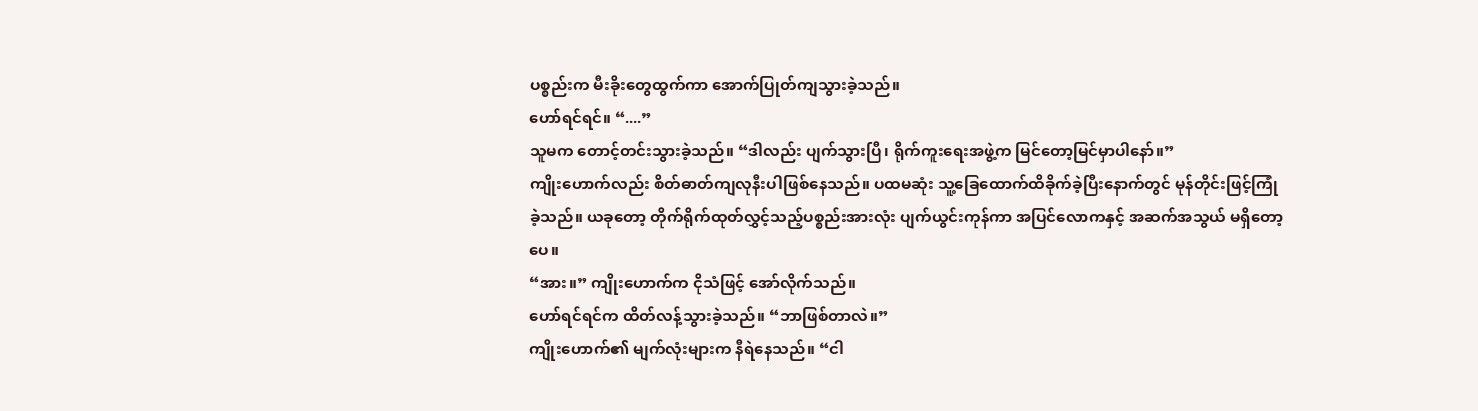ပစ္စည်းက မီးခိုးတွေထွက်ကာ အောက်ပြုတ်ကျသွားခဲ့သည်။
ဟော်ရင်ရင်။ “....”
သူမက တောင့်တင်းသွားခဲ့သည်။ “ဒါလည်း ပျက်သွားပြီ၊ ရိုက်ကူးရေးအဖွဲ့က မြင်တော့မြင်မှာပါနော်။”
ကျိုးဟောက်လည်း စိတ်ဓာတ်ကျလုနီးပါဖြစ်နေသည်။ ပထမဆုံး သူ့ခြေထောက်ထိခိုက်ခဲ့ပြီးနောက်တွင် မုန်တိုင်းဖြင့်ကြုံခဲ့သည်။ ယခုတော့ တိုက်ရိုက်ထုတ်လွှင့်သည့်ပစ္စည်းအားလုံး ပျက်ယွင်းကုန်ကာ အပြင်လောကနှင့် အဆက်အသွယ် မရှိတော့ပေ။
“အား။” ကျိုးဟောက်က ငိုသံဖြင့် အော်လိုက်သည်။
ဟော်ရင်ရင်က ထိတ်လန့်သွားခဲ့သည်။ “ဘာဖြစ်တာလဲ။”
ကျိုးဟောက်၏ မျက်လုံးများက နီရဲနေသည်။ “ငါ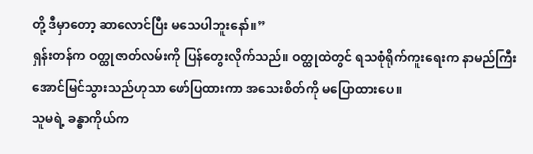တို့ ဒီမှာတော့ ဆာလောင်ပြီး မသေပါဘူးနော်။”
ရှန်းတန်က ဝတ္ထုဇာတ်လမ်းကို ပြန်တွေးလိုက်သည်။ ဝတ္ထုထဲတွင် ရသစုံရိုက်ကူးရေးက နာမည်ကြီးအောင်မြင်သွားသည်ဟုသာ ဖော်ပြထားကာ အသေးစိတ်ကို မပြောထားပေ။
သူမရဲ့ ခန္ဓာကိုယ်က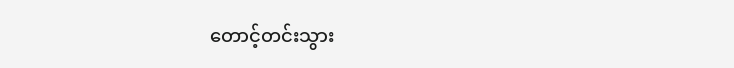တောင့်တင်းသွား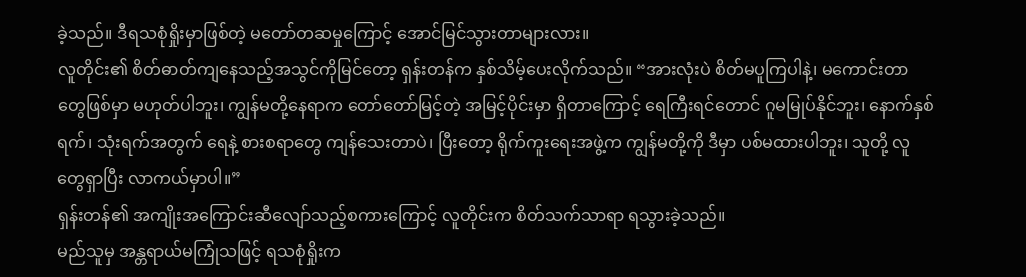ခဲ့သည်။ ဒီရသစုံရှိုးမှာဖြစ်တဲ့ မတော်တဆမှုကြောင့် အောင်မြင်သွားတာများလား။
လူတိုင်း၏ စိတ်ဓာတ်ကျနေသည့်အသွင်ကိုမြင်တော့ ရှန်းတန်က နှစ်သိမ့်ပေးလိုက်သည်။ “အားလုံးပဲ စိတ်မပူကြပါနဲ့၊ မကောင်းတာတွေဖြစ်မှာ မဟုတ်ပါဘူး၊ ကျွန်မတို့နေရာက တော်တော်မြင့်တဲ့ အမြင့်ပိုင်းမှာ ရှိတာကြောင့် ရေကြီးရင်တောင် ဂူမမြုပ်နိုင်ဘူး၊ နောက်နှစ်ရက်၊ သုံးရက်အတွက် ရေနဲ့ စားစရာတွေ ကျန်သေးတာပဲ၊ ပြီးတော့ ရိုက်ကူးရေးအဖွဲ့က ကျွန်မတို့ကို ဒီမှာ ပစ်မထားပါဘူး၊ သူတို့ လူတွေရှာပြီး လာကယ်မှာပါ။”
ရှန်းတန်၏ အကျိုးအကြောင်းဆီလျော်သည့်စကားကြောင့် လူတိုင်းက စိတ်သက်သာရာ ရသွားခဲ့သည်။
မည်သူမှ အန္တရာယ်မကြုံသဖြင့် ရသစုံရှိုးက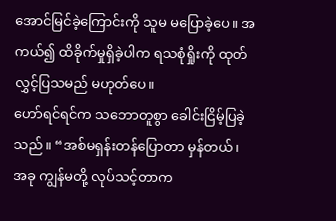အောင်မြင်ခဲ့ကြောင်းကို သူမ မပြောခဲ့ပေ။ အကယ်၍ ထိခိုက်မှုရှိခဲ့ပါက ရသစုံရှိုးကို ထုတ်လွှင့်ပြသမည် မဟုတ်ပေ။
ဟော်ရင်ရင်က သဘောတူစွာ ခေါင်းငြိမ့်ပြခဲ့သည်။ “အစ်မရှန်းတန်ပြောတာ မှန်တယ်၊ အခု ကျွန်မတို့ လုပ်သင့်တာက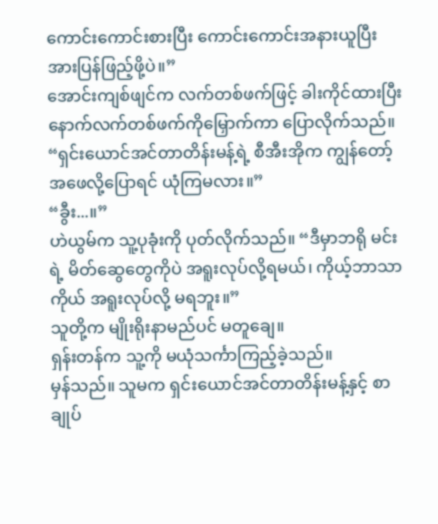ကောင်းကောင်းစားပြီး ကောင်းကောင်းအနားယူပြီး အားပြန်ဖြည့်ဖို့ပဲ။”
အောင်းကျစ်ဖျင်က လက်တစ်ဖက်ဖြင့် ခါးကိုင်ထားပြီး နောက်လက်တစ်ဖက်ကိုမြှောက်ကာ ပြောလိုက်သည်။ “ရှင်းယောင်အင်တာတိန်းမန့်ရဲ့ စီအီးအိုက ကျွန်တော့်အဖေလို့ပြောရင် ယုံကြမလား။”
“ခွီး...။”
ဟဲယွမ်က သူ့ပုခုံးကို ပုတ်လိုက်သည်။ “ဒီမှာဘရို မင်းရဲ့ မိတ်ဆွေတွေကိုပဲ အရူးလုပ်လို့ရမယ်၊ ကိုယ့်ဘာသာကိုယ် အရူးလုပ်လို့ မရဘူး။”
သူတို့က မျိုးရိုးနာမည်ပင် မတူချေ။
ရှန်းတန်က သူ့ကို မယုံသင်္ကာကြည့်ခဲ့သည်။
မှန်သည်။ သူမက ရှင်းယောင်အင်တာတိန်းမန့်နှင့် စာချုပ်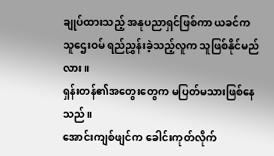ချုပ်ထားသည့် အနုပညာရှင်ဖြစ်ကာ ယခင်က သူဌေးဝမ် ရည်ညွှန်းခဲ့သည့်လူက သူဖြစ်နိုင်မည်လား။
ရှန်းတန်၏အတွေးတွေက မပြတ်မသားဖြစ်နေသည်။
အောင်းကျစ်ဖျင်က ခေါင်းကုတ်လိုက်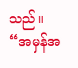သည်။ “အမှန်အ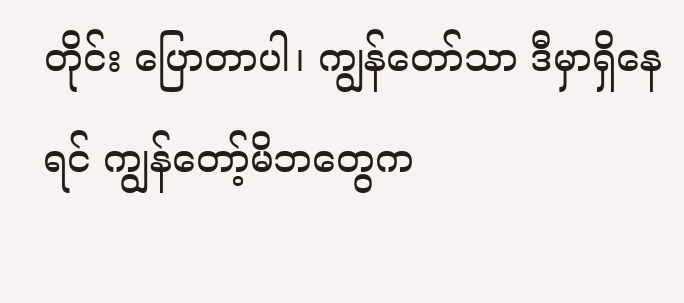တိုင်း ပြောတာပါ၊ ကျွန်တော်သာ ဒီမှာရှိနေရင် ကျွန်တော့်မိဘတွေက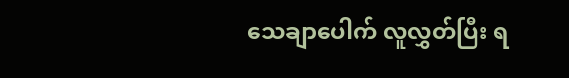သေချာပေါက် လူလွှတ်ပြီး ရ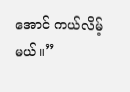အောင် ကယ်လိမ့်မယ်။”